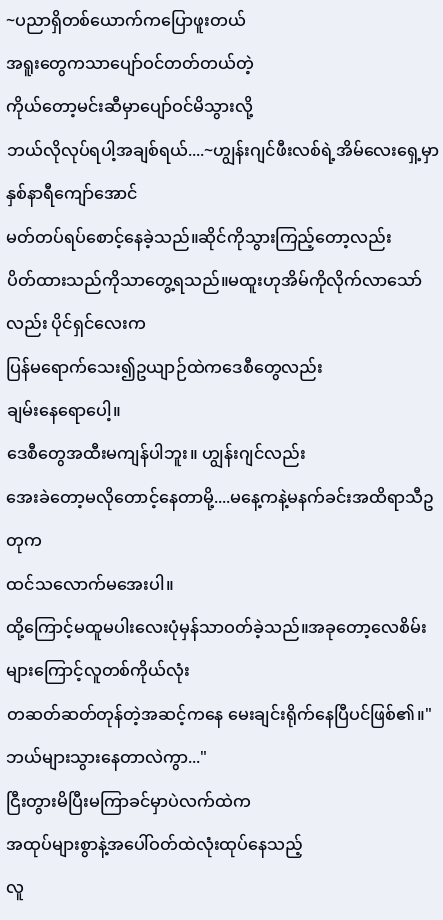~ပညာရှိတစ်ယောက်ကပြောဖူးတယ်
အရူးတွေကသာပျော်ဝင်တတ်တယ်တဲ့
ကိုယ်တော့မင်းဆီမှာပျော်ဝင်မိသွားလို့
ဘယ်လိုလုပ်ရပါ့အချစ်ရယ်....~ဟျွန်းဂျင်ဖီးလစ်ရဲ့အိမ်လေးရှေ့မှာ နှစ်နာရီကျော်အောင်
မတ်တပ်ရပ်စောင့်နေခဲ့သည်။ဆိုင်ကိုသွားကြည့်တော့လည်း
ပိတ်ထားသည်ကိုသာတွေ့ရသည်။မထူးဟုအိမ်ကိုလိုက်လာသော်လည်း ပိုင်ရှင်လေးက
ပြန်မရောက်သေး၍ဥယျာဉ်ထဲကဒေစီတွေလည်း
ချမ်းနေရောပေါ့။
ဒေစီတွေအထီးမကျန်ပါဘူး။ ဟျွန်းဂျင်လည်း
အေးခဲတော့မလိုတောင့်နေတာမို့....မနေ့ကနဲ့မနက်ခင်းအထိရာသီဥတုက
ထင်သလောက်မအေးပါ။
ထို့ကြောင့်မထူမပါးလေးပုံမှန်သာဝတ်ခဲ့သည်။အခုတော့လေစိမ်းများကြောင့်လူတစ်ကိုယ်လုံး
တဆတ်ဆတ်တုန်တဲ့အဆင့်ကနေ မေးချင်းရိုက်နေပြီပင်ဖြစ်၏။"ဘယ်များသွားနေတာလဲကွာ..."
ငြီးတွားမိပြီးမကြာခင်မှာပဲလက်ထဲက
အထုပ်များစွာနဲ့အပေါ်ဝတ်ထဲလုံးထုပ်နေသည့်
လူ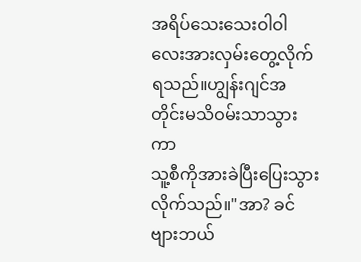အရိပ်သေးသေးဝါဝါလေးအားလှမ်းတွေ့လိုက်ရသည်။ဟျွန်းဂျင်အတိုင်းမသိဝမ်းသာသွားကာ
သူ့စီကိုအားခဲပြီးပြေးသွားလိုက်သည်။"အာ? ခင်ဗျားဘယ်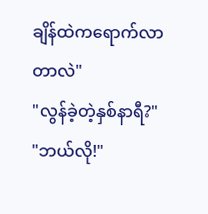ချိန်ထဲကရောက်လာတာလဲ"
"လွန်ခဲ့တဲ့နှစ်နာရီ?"
"ဘယ်လို!"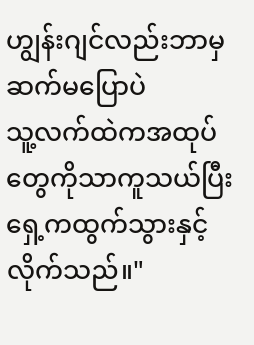ဟျွန်းဂျင်လည်းဘာမှဆက်မပြောပဲ
သူ့လက်ထဲကအထုပ်တွေကိုသာကူသယ်ပြီး
ရှေ့ကထွက်သွားနှင့်လိုက်သည်။"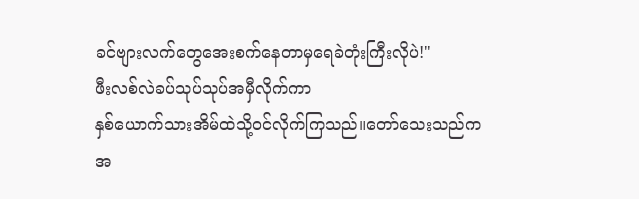ခင်ဗျားလက်တွေအေးစက်နေတာမှရေခဲတုံးကြီးလိုပဲ!"
ဖီးလစ်လဲခပ်သုပ်သုပ်အမှီလိုက်ကာ
နှစ်ယောက်သားအိမ်ထဲသို့ဝင်လိုက်ကြသည်။တော်သေးသည်ကအ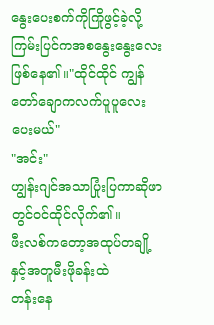နွေးပေးစက်ကိုကြိုဖွင့်ခဲ့လို့
ကြမ်းပြင်ကအစနွေးနွေးလေးဖြစ်နေ၏။"ထိုင်ထိုင် ကျွန်တော်ချောကလက်ပူပူလေးပေးမယ်"
"အင်း"
ဟျွန်းဂျင်အသာပြုံးပြကာဆိုဖာတွင်ဝင်ထိုင်လိုက်၏။
ဖီးလစ်ကတော့အထုပ်တချို့နှင့်အတူမီးဖိုခန်းထဲ
တန်းနေ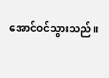အောင်ဝင်သွားသည်။